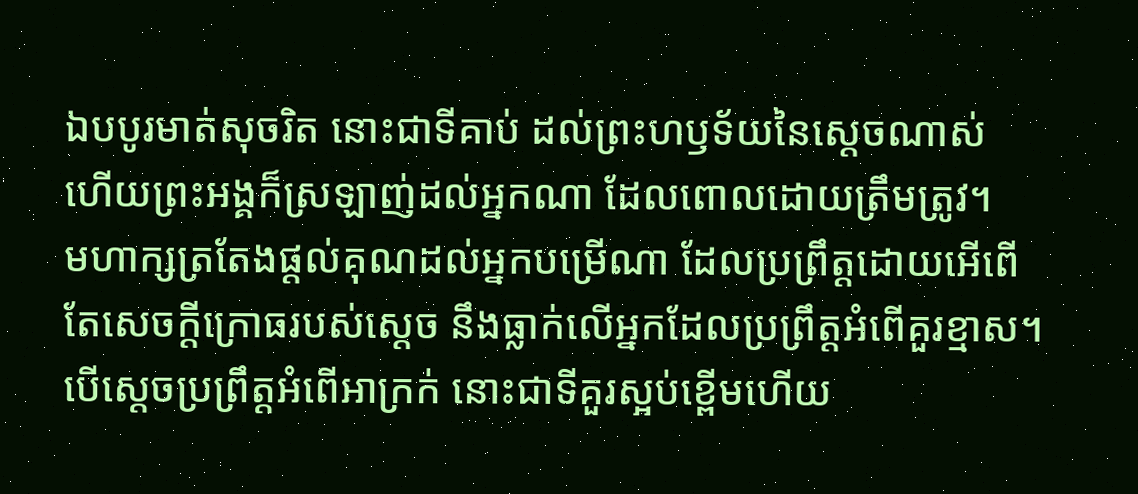ឯបបូរមាត់សុចរិត នោះជាទីគាប់ ដល់ព្រះហឫទ័យនៃស្តេចណាស់ ហើយព្រះអង្គក៏ស្រឡាញ់ដល់អ្នកណា ដែលពោលដោយត្រឹមត្រូវ។
មហាក្សត្រតែងផ្តល់គុណដល់អ្នកបម្រើណា ដែលប្រព្រឹត្តដោយអើពើ តែសេចក្ដីក្រោធរបស់ស្ដេច នឹងធ្លាក់លើអ្នកដែលប្រព្រឹត្តអំពើគួរខ្មាស។
បើស្តេចប្រព្រឹត្តអំពើអាក្រក់ នោះជាទីគួរស្អប់ខ្ពើមហើយ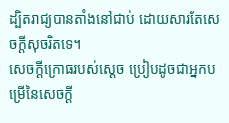ដ្បិតរាជ្យបានតាំងនៅជាប់ ដោយសារតែសេចក្ដីសុចរិតទេ។
សេចក្ដីក្រោធរបស់ស្តេច ប្រៀបដូចជាអ្នកបម្រើនៃសេចក្ដី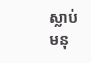ស្លាប់ មនុ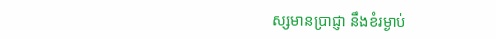ស្សមានប្រាជ្ញា នឹងខំរម្ងាប់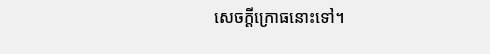សេចក្ដីក្រោធនោះទៅ។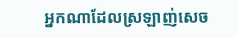អ្នកណាដែលស្រឡាញ់សេច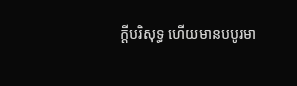ក្ដីបរិសុទ្ធ ហើយមានបបូរមា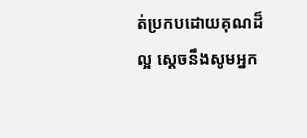ត់ប្រកបដោយគុណដ៏ល្អ ស្តេចនឹងសូមអ្នក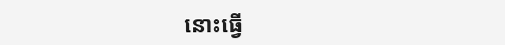នោះធ្វើ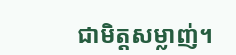ជាមិត្តសម្លាញ់។